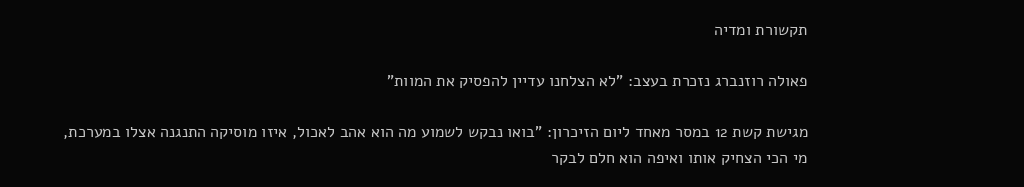תקשורת ומדיה

פאולה רוזנברג נזכרת בעצב: "לא הצלחנו עדיין להפסיק את המוות"

מגישת קשת 12 במסר מאחד ליום הזיכרון: "בואו נבקש לשמוע מה הוא אהב לאכול, איזו מוסיקה התנגנה אצלו במערכת, מי הכי הצחיק אותו ואיפה הוא חלם לבקר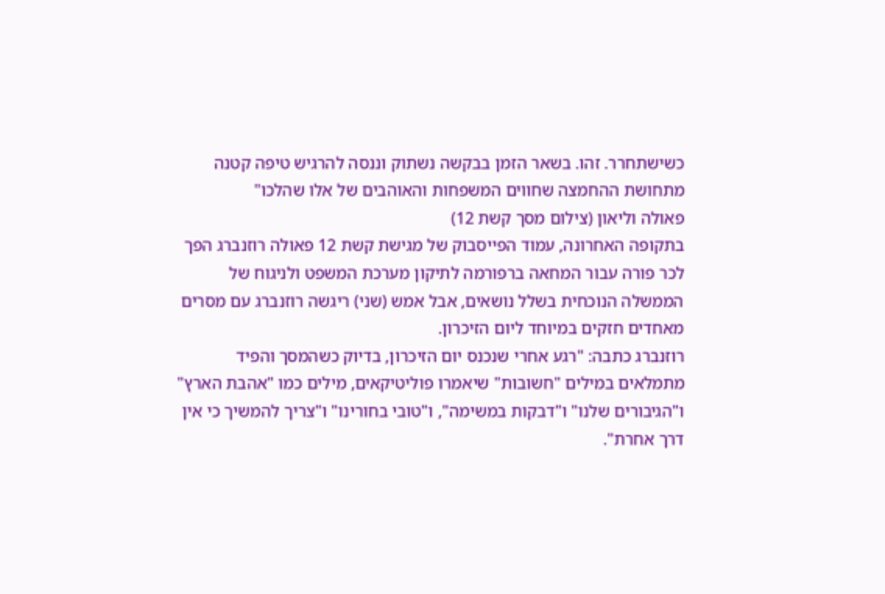כשישתחרר. זהו. בשאר הזמן בבקשה נשתוק וננסה להרגיש טיפה קטנה מתחושת ההחמצה שחווים המשפחות והאוהבים של אלו שהלכו"
פאולה וליאון (צילום מסך קשת 12)
בתקופה האחרונה, עמוד הפייסבוק של מגישת קשת 12 פאולה רוזנברג הפך לכר פורה עבור המחאה ברפורמה לתיקון מערכת המשפט ולניגוח של הממשלה הנוכחית בשלל נושאים, אבל אמש (שני) ריגשה רוזנברג עם מסרים מאחדים חזקים במיוחד ליום הזיכרון.
רוזנברג כתבה: "רגע אחרי שנכנס יום הזיכרון, בדיוק כשהמסך והפיד מתמלאים במילים "חשובות" שיאמרו פוליטיקאים, מילים כמו "אהבת הארץ" ו"הגיבורים שלנו" ו"דבקות במשימה", ו"טובי בחורינו" ו"צריך להמשיך כי אין דרך אחרת".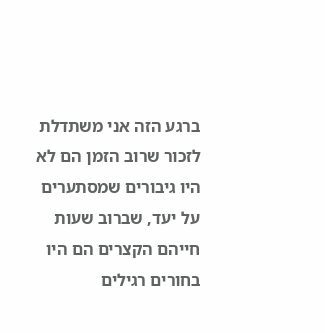ברגע הזה אני משתדלת לזכור שרוב הזמן הם לא היו גיבורים שמסתערים על יעד, שברוב שעות חייהם הקצרים הם היו בחורים רגילים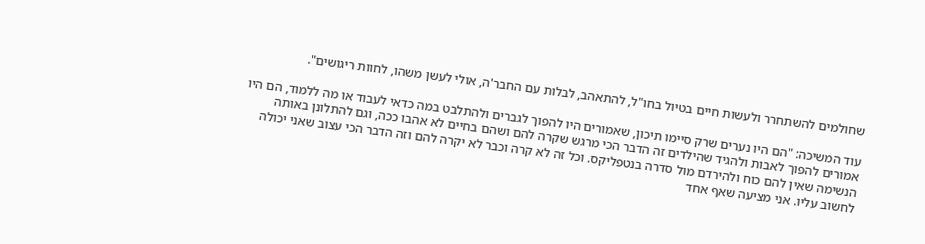שחולמים להשתחרר ולעשות חיים בטיול בחו"ל, להתאהב, לבלות עם החבר'ה, אולי לעשן משהו, לחוות ריגושים".

עוד המשיכה: "הם היו נערים שרק סיימו תיכון, שאמורים היו להפוך לגברים ולהתלבט במה כדאי לעבוד או מה ללמוד, הם היו אמורים להפוך לאבות ולהגיד שהילדים זה הדבר הכי מרגש שקרה להם ושהם בחיים לא אהבו ככה, וגם להתלונן באותה הנשימה שאין להם כוח ולהירדם מול סדרה בנטפליקס. וכל זה לא קרה וכבר לא יקרה להם וזה הדבר הכי עצוב שאני יכולה לחשוב עליו. אני מציעה שאף אחד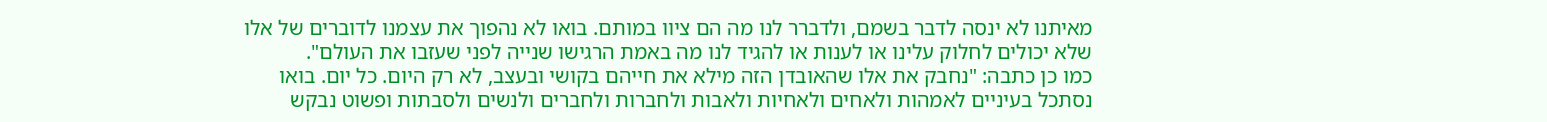מאיתנו לא ינסה לדבר בשמם, ולדברר לנו מה הם ציוו במותם. בואו לא נהפוך את עצמנו לדוברים של אלו שלא יכולים לחלוק עלינו או לענות או להגיד לנו מה באמת הרגישו שנייה לפני שעזבו את העולם".
כמו כן כתבה: "נחבק את אלו שהאובדן הזה מילא את חייהם בקושי ובעצב, לא רק היום. כל יום. בואו נסתכל בעיניים לאמהות ולאחים ולאחיות ולאבות ולחברות ולחברים ולנשים ולסבתות ופשוט נבקש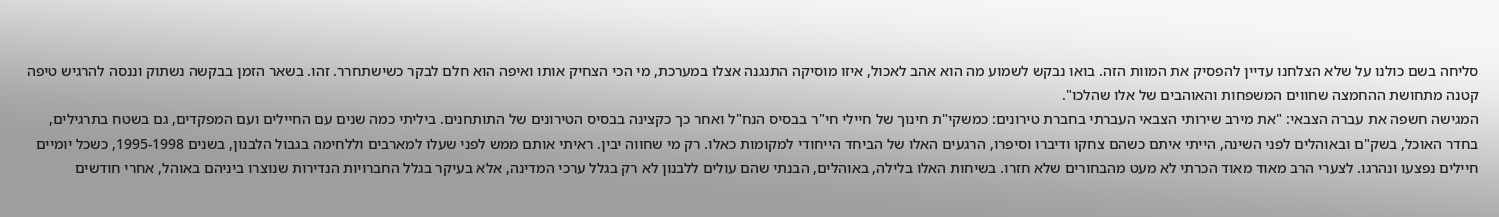סליחה בשם כולנו על שלא הצלחנו עדיין להפסיק את המוות הזה. בואו נבקש לשמוע מה הוא אהב לאכול, איזו מוסיקה התנגנה אצלו במערכת, מי הכי הצחיק אותו ואיפה הוא חלם לבקר כשישתחרר. זהו. בשאר הזמן בבקשה נשתוק וננסה להרגיש טיפה קטנה מתחושת ההחמצה שחווים המשפחות והאוהבים של אלו שהלכו".
המגישה חשפה את עברה הצבאי: "את מירב שירותי הצבאי העברתי בחברת טירונים: כמשקי"ת חינוך של חיילי חי"ר בבסיס הנח"ל ואחר כך כקצינה בבסיס הטירונים של התותחנים. ביליתי כמה שנים עם החיילים ועם המפקדים, גם בשטח בתרגילים, בחדר האוכל, בשק"ם ובאוהלים לפני השינה, הייתי איתם כשהם צחקו ודיברו וסיפרו, הרגעים האלו של הביחד הייחודי למקומות כאלו. רק מי שחווה יבין. ראיתי אותם ממש לפני שעלו למארבים וללחימה בגבול הלבנון, בשנים 1995-1998, כשכל יומיים חיילים נפצעו ונהרגו. לצערי הרב מאוד מאוד הכרתי לא מעט מהבחורים שלא חזרו. בשיחות האלו בלילה, באוהלים, הבנתי שהם עולים ללבנון לא רק בגלל ערכי המדינה, אלא בעיקר בגלל החברויות הנדירות שנוצרו ביניהם באוהל, אחרי חודשים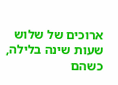ארוכים של שלוש שעות שינה בלילה, כשהם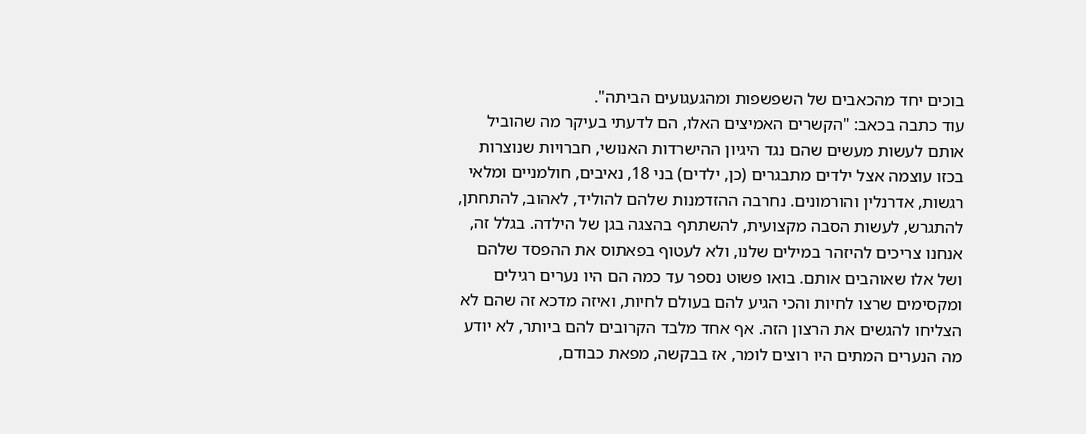בוכים יחד מהכאבים של השפשפות ומהגעגועים הביתה".
עוד כתבה בכאב: "הקשרים האמיצים האלו, הם לדעתי בעיקר מה שהוביל אותם לעשות מעשים שהם נגד היגיון ההישרדות האנושי, חברויות שנוצרות בכזו עוצמה אצל ילדים מתבגרים (כן, ילדים) בני 18, נאיבים, חולמניים ומלאי רגשות, אדרנלין והורמונים. נחרבה ההזדמנות שלהם להוליד, לאהוב, להתחתן, להתגרש, לעשות הסבה מקצועית, להשתתף בהצגה בגן של הילדה. בגלל זה, אנחנו צריכים להיזהר במילים שלנו, ולא לעטוף בפאתוס את ההפסד שלהם ושל אלו שאוהבים אותם. בואו פשוט נספר עד כמה הם היו נערים רגילים ומקסימים שרצו לחיות והכי הגיע להם בעולם לחיות, ואיזה מדכא זה שהם לא הצליחו להגשים את הרצון הזה. אף אחד מלבד הקרובים להם ביותר, לא יודע מה הנערים המתים היו רוצים לומר, אז בבקשה, מפאת כבודם,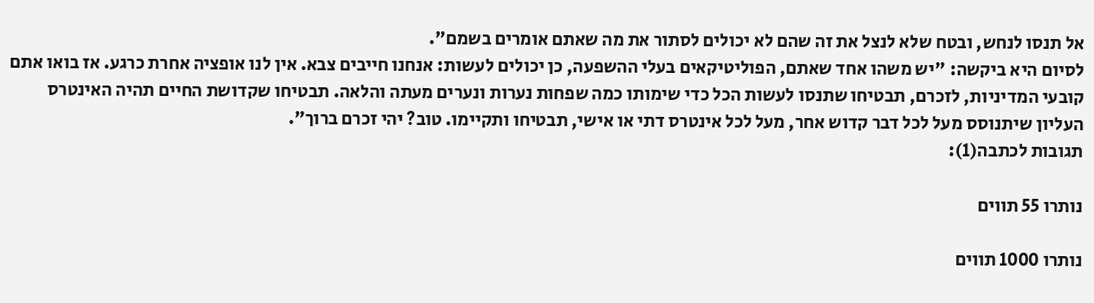אל תנסו לנחש, ובטח שלא לנצל את זה שהם לא יכולים לסתור את מה שאתם אומרים בשמם".
לסיום היא ביקשה: "יש משהו אחד שאתם, הפוליטיקאים בעלי ההשפעה, כן יכולים לעשות: אנחנו חייבים צבא. אין לנו אופציה אחרת כרגע. אז בואו אתם קובעי המדיניות, לזכרם, תבטיחו שתנסו לעשות הכל כדי שימותו כמה שפחות נערות ונערים מעתה והלאה. תבטיחו שקדושת החיים תהיה האינטרס העליון שיתנוסס מעל לכל דבר קדוש אחר, מעל לכל אינטרס דתי או אישי, תבטיחו ותקיימו. טוב? יהי זכרם ברוך".
תגובות לכתבה(1):

נותרו 55 תווים

נותרו 1000 תווים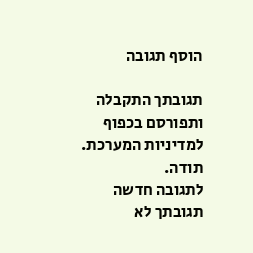הוסף תגובה

תגובתך התקבלה ותפורסם בכפוף למדיניות המערכת.
תודה.
לתגובה חדשה
תגובתך לא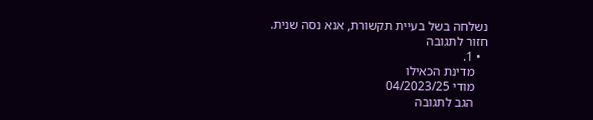נשלחה בשל בעיית תקשורת, אנא נסה שנית.
חזור לתגובה
  • 1.
    מדינת הכאילו
    מודי 04/2023/25
    הגב לתגובה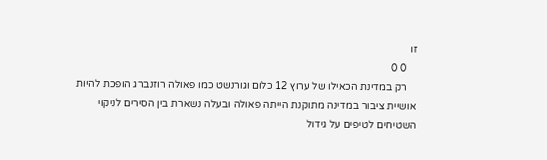זו
    0 0
    רק במדינת הכאילו של ערוץ 12 כלום וגורנשט כמו פאולה רוזנברג הופכת להיות אושיית ציבור במדינה מתוקנת הייתה פאולה ובעלה נשארת בין הסירים לניקוי השטיחים לטיפים על גידול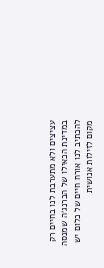עציצים ולא מתערבת לנו בחיים רק במדינת הכאילו של הברנג׳ה שמנסה להכתיב לנו אורח חיים של כלום יש מקום לזילות אנושית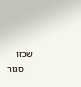שכזו
    סגור